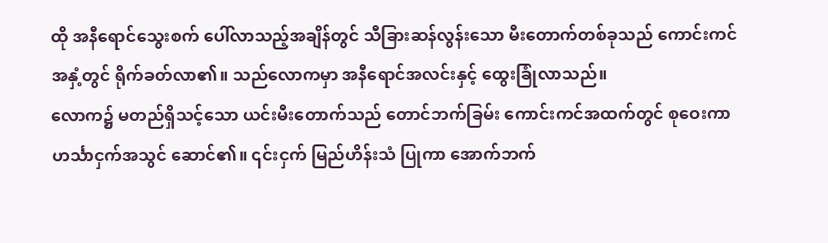ထို အနီရောင်သွေးစက် ပေါ်လာသည့်အချိန်တွင် သီခြားဆန်လွန်းသော မီးတောက်တစ်ခုသည် ကောင်းကင်အနှံ့တွင် ရိုက်ခတ်လာ၏။ သည်လောကမှာ အနီရောင်အလင်းနှင့် ထွေးခြုံလာသည်။
လောက၌ မတည်ရှိသင့်သော ယင်းမီးတောက်သည် တောင်ဘက်ခြမ်း ကောင်းကင်အထက်တွင် စုဝေးကာ ဟင်္သာငှက်အသွင် ဆောင်၏။ ၎င်းငှက် မြည်ဟိန်းသံ ပြုကာ အောက်ဘက်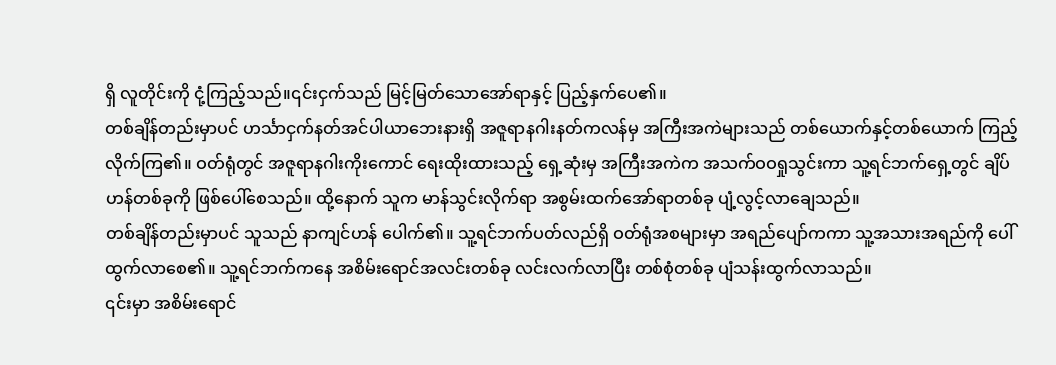ရှိ လူတိုင်းကို ငုံ့ကြည့်သည်။၎င်းငှက်သည် မြင့်မြတ်သောအော်ရာနှင့် ပြည့်နှက်ပေ၏။
တစ်ချိန်တည်းမှာပင် ဟင်္သာငှက်နတ်အင်ပါယာဘေးနားရှိ အဇူရာနဂါးနတ်ကလန်မှ အကြီးအကဲများသည် တစ်ယောက်နှင့်တစ်ယောက် ကြည့်လိုက်ကြ၏။ ဝတ်ရုံတွင် အဇူရာနဂါးကိုးကောင် ရေးထိုးထားသည့် ရှေ့ဆုံးမှ အကြီးအကဲက အသက်ဝဝရှုသွင်းကာ သူ့ရင်ဘက်ရှေ့တွင် ချိပ်ဟန်တစ်ခုကို ဖြစ်ပေါ်စေသည်။ ထို့နောက် သူက မာန်သွင်းလိုက်ရာ အစွမ်းထက်အော်ရာတစ်ခု ပျံ့လွင့်လာချေသည်။
တစ်ချိန်တည်းမှာပင် သူသည် နာကျင်ဟန် ပေါက်၏။ သူ့ရင်ဘက်ပတ်လည်ရှိ ဝတ်ရုံအစများမှာ အရည်ပျော်ကကာ သူ့အသားအရည်ကို ပေါ်ထွက်လာစေ၏။ သူ့ရင်ဘက်ကနေ အစိမ်းရောင်အလင်းတစ်ခု လင်းလက်လာပြီး တစ်စုံတစ်ခု ပျံသန်းထွက်လာသည်။
၎င်းမှာ အစိမ်းရောင်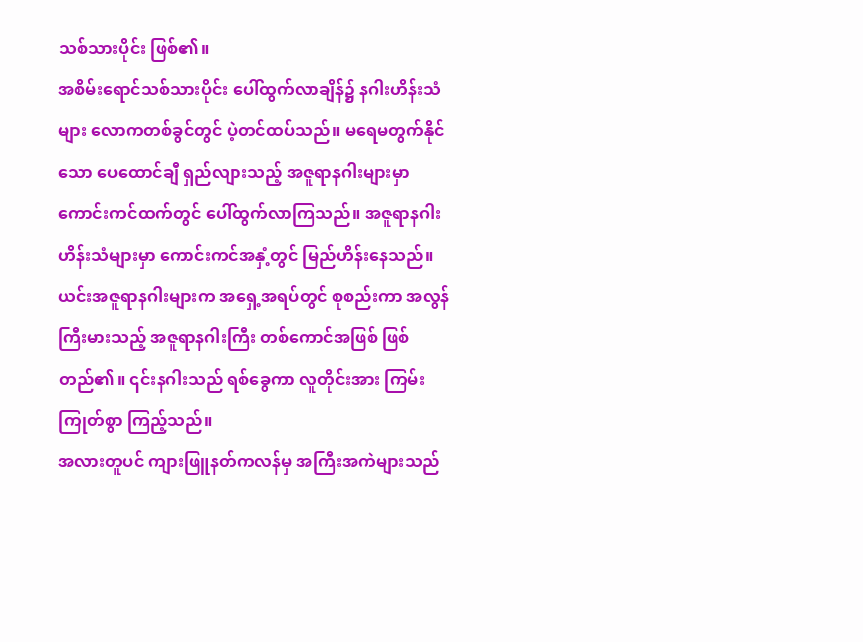သစ်သားပိုင်း ဖြစ်၏။
အစိမ်းရောင်သစ်သားပိုင်း ပေါ်ထွက်လာချိန်၌ နဂါးဟိန်းသံများ လောကတစ်ခွင်တွင် ပဲ့တင်ထပ်သည်။ မရေမတွက်နိုင်သော ပေထောင်ချီ ရှည်လျားသည့် အဇူရာနဂါးများမှာ ကောင်းကင်ထက်တွင် ပေါ်ထွက်လာကြသည်။ အဇူရာနဂါးဟိန်းသံများမှာ ကောင်းကင်အနှံ့တွင် မြည်ဟိန်းနေသည်။
ယင်းအဇူရာနဂါးများက အရှေ့အရပ်တွင် စုစည်းကာ အလွန်ကြီးမားသည့် အဇူရာနဂါးကြီး တစ်ကောင်အဖြစ် ဖြစ်တည်၏။ ၎င်းနဂါးသည် ရစ်ခွေကာ လူတိုင်းအား ကြမ်းကြုတ်စွာ ကြည့်သည်။
အလားတူပင် ကျားဖြူနတ်ကလန်မှ အကြီးအကဲများသည်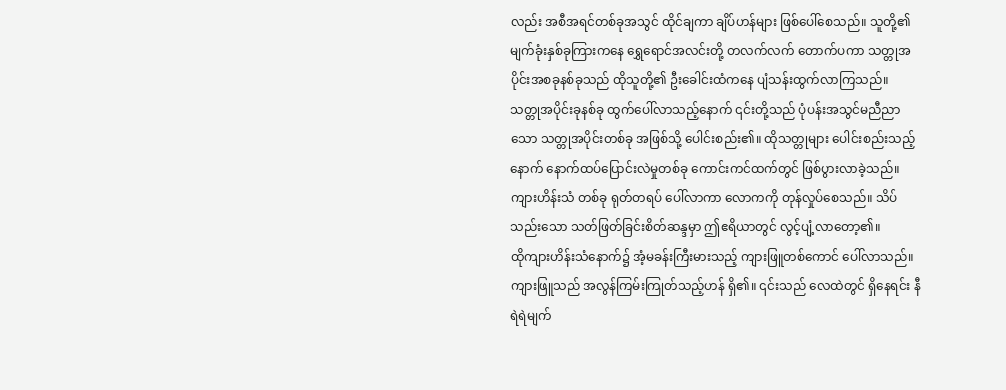လည်း အစီအရင်တစ်ခုအသွင် ထိုင်ချကာ ချိပ်ဟန်များ ဖြစ်ပေါ်စေသည်။ သူတို့၏ မျက်ခုံးနှစ်ခုကြားကနေ ရွှေရောင်အလင်းတို့ တလက်လက် တောက်ပကာ သတ္တုအပိုင်းအစခုနစ်ခုသည် ထိုသူတို့၏ ဦးခေါင်းထံကနေ ပျံသန်းထွက်လာကြသည်။
သတ္တုအပိုင်းခုနစ်ခု ထွက်ပေါ်လာသည့်နောက် ၎င်းတို့သည် ပုံပန်းအသွင်မညီညာသော သတ္တုအပိုင်းတစ်ခု အဖြစ်သို့ ပေါင်းစည်း၏။ ထိုသတ္တုများ ပေါင်းစည်းသည့်နောက် နောက်ထပ်ပြောင်းလဲမှုတစ်ခု ကောင်းကင်ထက်တွင် ဖြစ်ပွားလာခဲ့သည်။
ကျားဟိန်းသံ တစ်ခု ရုတ်တရပ် ပေါ်လာကာ လောကကို တုန်လှုပ်စေသည်။ သိပ်သည်းသော သတ်ဖြတ်ခြင်းစိတ်ဆန္ဒမှာ ဤဧရိယာတွင် လွင့်ပျံ့လာတော့၏။
ထိုကျားဟိန်းသံနောက်၌ အံ့မခန်းကြီးမားသည့် ကျားဖြူတစ်ကောင် ပေါ်လာသည်။
ကျားဖြူသည် အလွန်ကြမ်းကြုတ်သည့်ဟန် ရှိ၏။ ၎င်းသည် လေထဲတွင် ရှိနေရင်း နီရဲရဲမျက်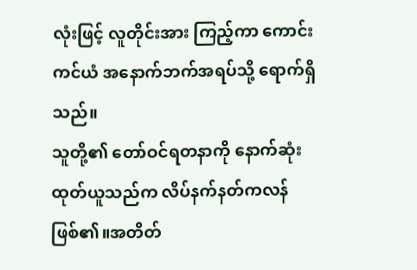လုံးဖြင့် လူတိုင်းအား ကြည့်ကာ ကောင်းကင်ယံ အနောက်ဘက်အရပ်သို့ ရောက်ရှိသည်။
သူတို့၏ တော်ဝင်ရတနာကို နောက်ဆုံး ထုတ်ယူသည်က လိပ်နက်နတ်ကလန် ဖြစ်၏။အတိတ်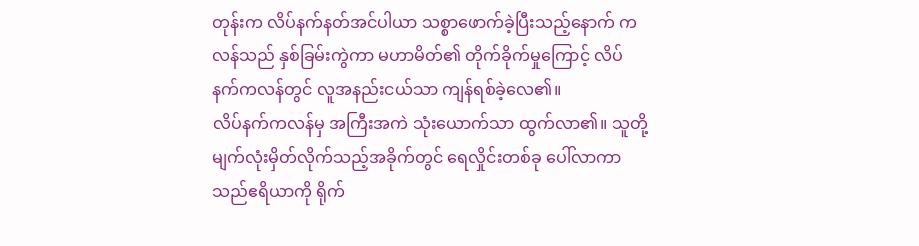တုန်းက လိပ်နက်နတ်အင်ပါယာ သစ္စာဖောက်ခဲ့ပြီးသည့်နောက် ကလန်သည် နှစ်ခြမ်းကွဲကာ မဟာမိတ်၏ တိုက်ခိုက်မှုကြောင့် လိပ်နက်ကလန်တွင် လူအနည်းငယ်သာ ကျန်ရစ်ခဲ့လေ၏။
လိပ်နက်ကလန်မှ အကြီးအကဲ သုံးယောက်သာ ထွက်လာ၏။ သူတို့ မျက်လုံးမှိတ်လိုက်သည့်အခိုက်တွင် ရေလှိုင်းတစ်ခု ပေါ်လာကာ သည်ဧရိယာကို ရိုက်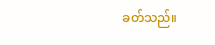ခတ်သည်။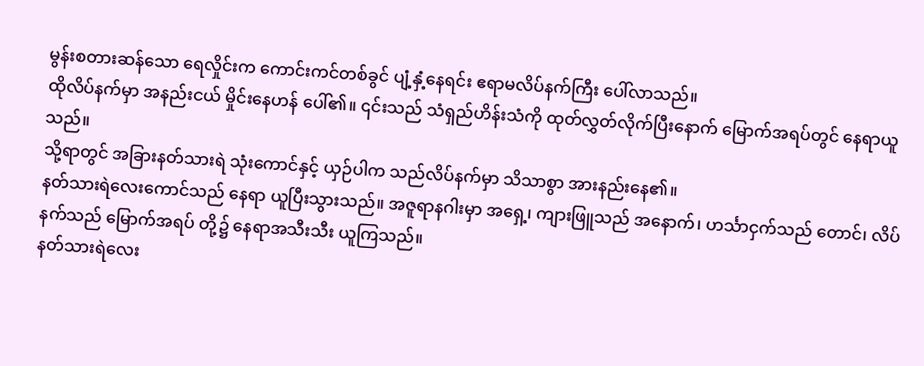မွန်းစတားဆန်သော ရေလှိုင်းက ကောင်းကင်တစ်ခွင် ပျံ့နှံ့နေရင်း ဧရာမလိပ်နက်ကြီး ပေါ်လာသည်။
ထိုလိပ်နက်မှာ အနည်းငယ် မှိုင်းနေဟန် ပေါ်၏။ ၎င်းသည် သံရှည်ဟိန်းသံကို ထုတ်လွှတ်လိုက်ပြီးနောက် မြောက်အရပ်တွင် နေရာယူသည်။
သို့ရာတွင် အခြားနတ်သားရဲ သုံးကောင်နှင့် ယှဉ်ပါက သည်လိပ်နက်မှာ သိသာစွာ အားနည်းနေ၏။
နတ်သားရဲလေးကောင်သည် နေရာ ယူပြီးသွားသည်။ အဇူရာနဂါးမှာ အရှေ့၊ ကျားဖြူသည် အနောက်၊ ဟင်္သာငှက်သည် တောင်၊ လိပ်နက်သည် မြောက်အရပ် တို့၌ နေရာအသီးသီး ယူကြသည်။
နတ်သားရဲလေး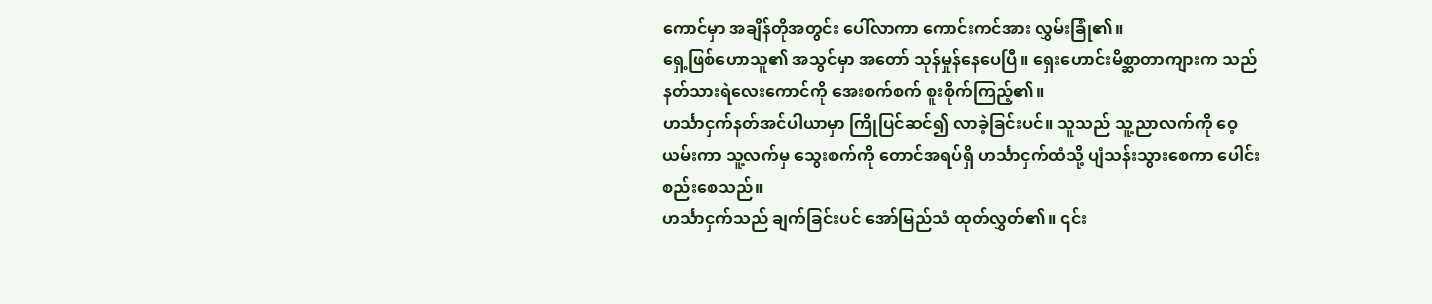ကောင်မှာ အချိန်တိုအတွင်း ပေါ်လာကာ ကောင်းကင်အား လွှမ်းခြုံ၏။
ရှေ့ဖြစ်ဟောသူ၏ အသွင်မှာ အတော် သုန်မှုန်နေပေပြီ။ ရှေးဟောင်းမိစ္ဆာတာကျားက သည်နတ်သားရဲလေးကောင်ကို အေးစက်စက် စူးစိုက်ကြည့်၏။
ဟင်္သာငှက်နတ်အင်ပါယာမှာ ကြိုပြင်ဆင်၍ လာခဲ့ခြင်းပင်။ သူသည် သူ့ညာလက်ကို ဝေ့ယမ်းကာ သူ့လက်မှ သွေးစက်ကို တောင်အရပ်ရှိ ဟင်္သာငှက်ထံသို့ ပျံသန်းသွားစေကာ ပေါင်းစည်းစေသည်။
ဟင်္သာငှက်သည် ချက်ခြင်းပင် အော်မြည်သံ ထုတ်လွှတ်၏။ ၎င်း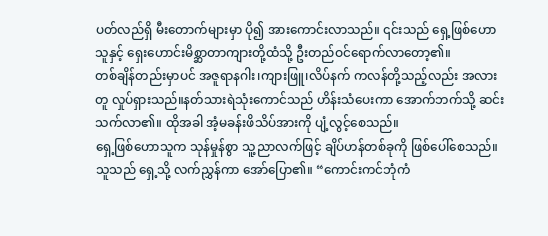ပတ်လည်ရှိ မီးတောက်များမှာ ပို၍ အားကောင်းလာသည်။ ၎င်းသည် ရှေ့ဖြစ်ဟောသူနှင့် ရှေးဟောင်းမိစ္ဆာတာကျားတို့ထံသို့ ဦးတည်ဝင်ရောက်လာတော့၏။
တစ်ချိန်တည်းမှာပင် အဇူရာနဂါး၊ကျားဖြူ၊လိပ်နက် ကလန်တို့သည့်လည်း အလားတူ လှုပ်ရှားသည်။နတ်သားရဲသုံးကောင်သည် ဟိန်းသံပေးကာ အောက်ဘက်သို့ ဆင်းသက်လာ၏။ ထိုအခါ အံ့မခန်းဖိသိပ်အားကို ပျံ့လွင့်စေသည်။
ရှေ့ဖြစ်ဟောသူက သုန်မှုန်စွာ သူ့ညာလက်ဖြင့် ချိပ်ဟန်တစ်ခုကို ဖြစ်ပေါ်စေသည်။ သူသည် ရှေ့သို့ လက်ညွှန်ကာ အော်ပြော၏။ “ကောင်းကင်ဘုံကံ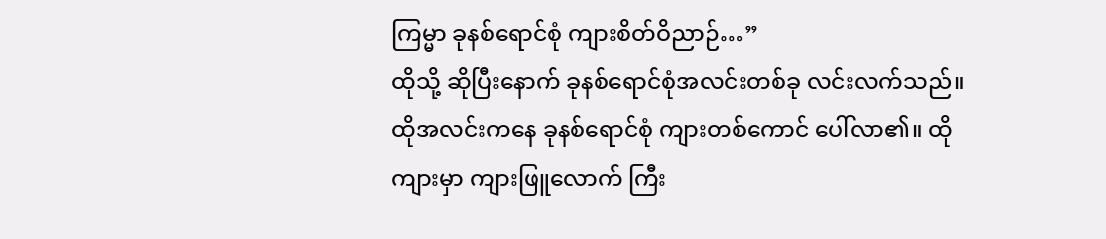ကြမ္မာ ခုနစ်ရောင်စုံ ကျားစိတ်ဝိညာဉ်…”
ထိုသို့ ဆိုပြီးနောက် ခုနစ်ရောင်စုံအလင်းတစ်ခု လင်းလက်သည်။ ထိုအလင်းကနေ ခုနစ်ရောင်စုံ ကျားတစ်ကောင် ပေါ်လာ၏။ ထိုကျားမှာ ကျားဖြူလောက် ကြီး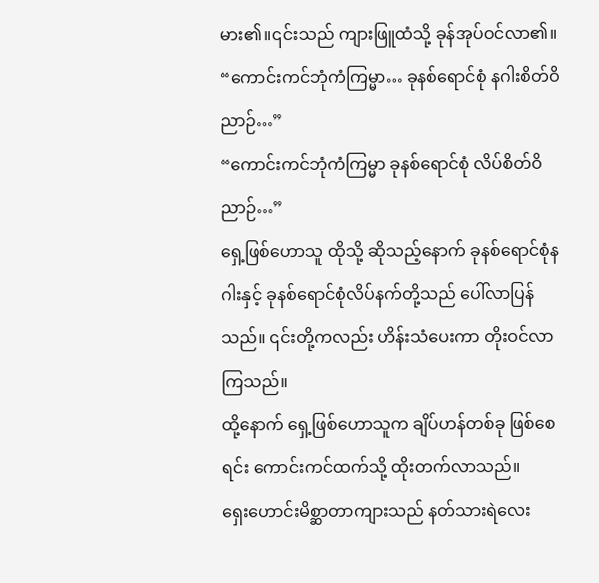မား၏။၎င်းသည် ကျားဖြူထံသို့ ခုန်အုပ်ဝင်လာ၏။
“ကောင်းကင်ဘုံကံကြမ္မာ… ခုနစ်ရောင်စုံ နဂါးစိတ်ဝိညာဉ်…”
“ကောင်းကင်ဘုံကံကြမ္မာ ခုနစ်ရောင်စုံ လိပ်စိတ်ဝိညာဉ်…”
ရှေ့ဖြစ်ဟောသူ ထိုသို့ ဆိုသည့်နောက် ခုနစ်ရောင်စုံနဂါးနှင့် ခုနစ်ရောင်စုံလိပ်နက်တို့သည် ပေါ်လာပြန်သည်။ ၎င်းတို့ကလည်း ဟိန်းသံပေးကာ တိုးဝင်လာကြသည်။
ထို့နောက် ရှေ့ဖြစ်ဟောသူက ချိပ်ဟန်တစ်ခု ဖြစ်စေရင်း ကောင်းကင်ထက်သို့ ထိုးတက်လာသည်။
ရှေးဟောင်းမိစ္ဆာတာကျားသည် နတ်သားရဲလေး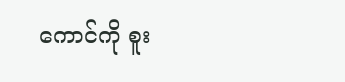ကောင်ကို စူး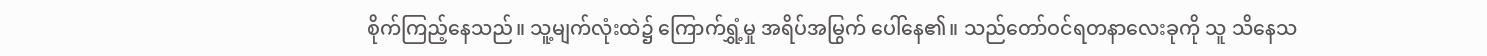စိုက်ကြည့်နေသည်။ သူ့မျက်လုံးထဲ၌ ကြောက်ရွှံ့မှု အရိပ်အမြွက် ပေါ်နေ၏။ သည်တော်ဝင်ရတနာလေးခုကို သူ သိနေသ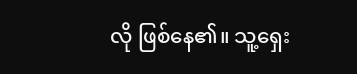လို ဖြစ်နေ၏။ သူ့ရှေး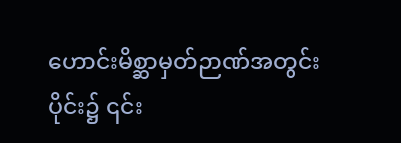ဟောင်းမိစ္ဆာမှတ်ဉာဏ်အတွင်းပိုင်း၌ ၎င်း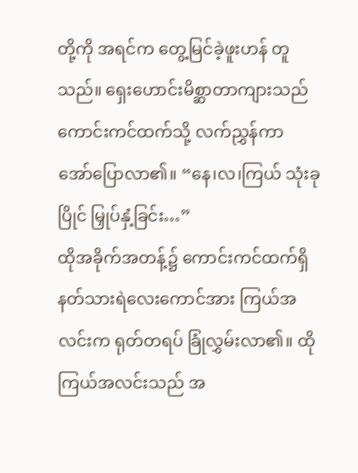တို့ကို အရင်က တွေ့မြင်ခဲ့ဖူးဟန် တူသည်။ ရှေးဟောင်းမိစ္ဆာတာကျားသည် ကောင်းကင်ထက်သို့ လက်ညွှန်ကာ အော်ပြောလာ၏။ “နေ၊လ၊ကြယ် သုံးခုပြိုင် မြှုပ်နှံ့ခြင်း…”
ထိုအခိုက်အတန့်၌ ကောင်းကင်ထက်ရှိ နတ်သားရဲလေးကောင်အား ကြယ်အလင်းက ရုတ်တရပ် ခြုံလွှမ်းလာ၏။ ထိုကြယ်အလင်းသည် အ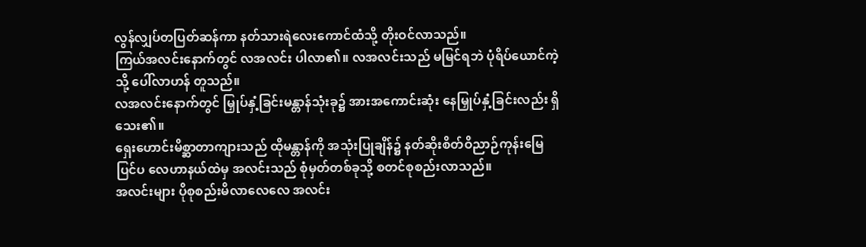လွန်လျှပ်တပြတ်ဆန်ကာ နတ်သားရဲလေးကောင်ထံသို့ တိုးဝင်လာသည်။
ကြယ်အလင်းနောက်တွင် လအလင်း ပါလာ၏။ လအလင်းသည် မမြင်ရဘဲ ပုံရိပ်ယောင်ကဲ့သို့ ပေါ်လာဟန် တူသည်။
လအလင်းနောက်တွင် မြှုပ်နှံ့ခြင်းမန္တာန်သုံးခု၌ အားအကောင်းဆုံး နေမြှုပ်နှံ့ခြင်းလည်း ရှိသေး၏။
ရှေးဟောင်းမိစ္ဆာတာကျားသည် ထိုမန္တာန်ကို အသုံးပြုချိန်၌ နတ်ဆိုးစိတ်ဝိညာဉ်ကုန်းမြေ ပြင်ပ လေဟာနယ်ထဲမှ အလင်းသည် စုံမှတ်တစ်ခုသို့ စတင်စုစည်းလာသည်။
အလင်းများ ပိုစုစည်းမိလာလေလေ အလင်း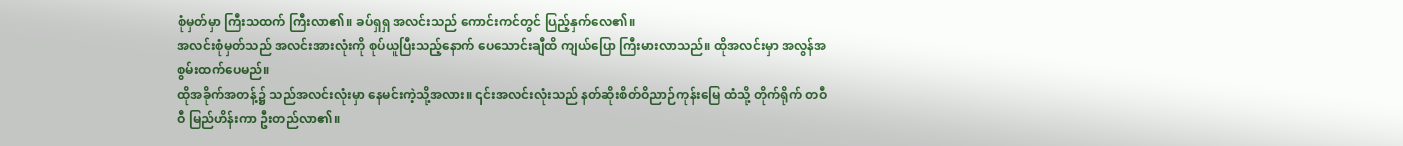စုံမှတ်မှာ ကြီးသထက် ကြီးလာ၏။ ခပ်ရှရှ အလင်းသည် ကောင်းကင်တွင် ပြည့်နှက်လေ၏။
အလင်းစုံမှတ်သည် အလင်းအားလုံးကို စုပ်ယူပြီးသည့်နောက် ပေသောင်းချီထိ ကျယ်ပြော ကြီးမားလာသည်။ ထိုအလင်းမှာ အလွန်အစွမ်းထက်ပေမည်။
ထိုအခိုက်အတန့်၌ သည်အလင်းလုံးမှာ နေမင်းကဲ့သို့အလား။ ၎င်းအလင်းလုံးသည် နတ်ဆိုးစိတ်ဝိညာဉ်ကုန်းမြေ ထံသို့ တိုက်ရိုက် တဝီဝီ မြည်ဟိန်းကာ ဦးတည်လာ၏။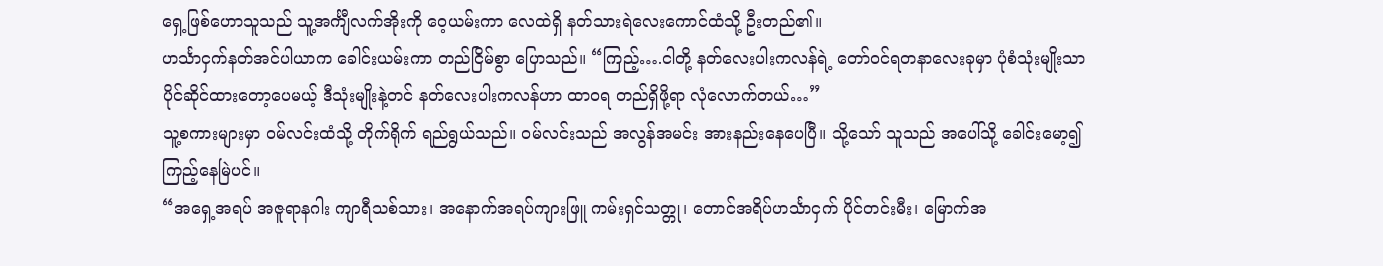ရှေ့ဖြစ်ဟောသူသည် သူ့အင်္ကျီလက်အိုးကို ဝေ့ယမ်းကာ လေထဲရှိ နတ်သားရဲလေးကောင်ထံသို့ ဦးတည်၏။
ဟင်္သာငှက်နတ်အင်ပါယာက ခေါင်းယမ်းကာ တည်ငြိမ်စွာ ပြောသည်။ “ကြည့်….ငါတို့ နတ်လေးပါးကလန်ရဲ့ တော်ဝင်ရတနာလေးခုမှာ ပုံစံသုံးမျိုးသာ ပိုင်ဆိုင်ထားတော့ပေမယ့် ဒီသုံးမျိုးနဲ့တင် နတ်လေးပါးကလန်ဟာ ထာဝရ တည်ရှိဖို့ရာ လုံလောက်တယ်…”
သူ့စကားများမှာ ဝမ်လင်းထံသို့ တိုက်ရိုက် ရည်ရွယ်သည်။ ဝမ်လင်းသည် အလွန်အမင်း အားနည်းနေပေပြီ။ သို့သော် သူသည် အပေါ်သို့ ခေါင်းမော့၍ ကြည့်နေမြဲပင်။
“အရှေ့အရပ် အဇူရာနဂါး ကျာရီသစ်သား၊ အနောက်အရပ်ကျားဖြူ ကမ်းရှင်သတ္တု၊ တောင်အရိပ်ဟင်္သာငှက် ပိုင်တင်းမီး၊ မြောက်အ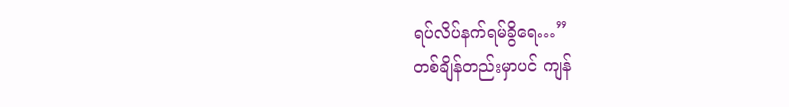ရပ်လိပ်နက်ရမ်ခွိရေ…”
တစ်ချိန်တည်းမှာပင် ကျန်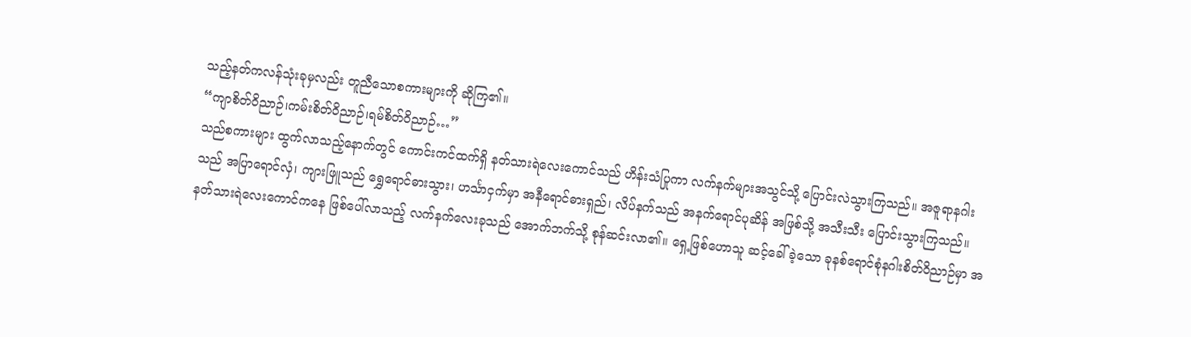သည့်နတ်ကလန်သုံးခုမှလည်း တူညီသောစကားများကို ဆိုကြ၏။
“ကျာစိတ်ဝိညာဉ်၊ကမ်းစိတ်ဝိညာဉ်၊ရမ်စိတ်ဝိညာဉ်…”
သည်စကားများ ထွက်လာသည့်နောက်တွင် ကောင်းကင်ထက်ရှိ နတ်သားရဲလေးကောင်သည် ဟိန်းသံပြုကာ လက်နက်များအသွင်သို့ ပြောင်းလဲသွားကြသည်။ အဇူရာနဂါးသည် အပြာရောင်လှံ၊ ကျားဖြူသည် ရွှေရောင်ဓားသွား၊ ဟင်္သာငှက်မှာ အနီရောင်ဓားရှည်၊ လိပ်နက်သည် အနက်ရောင်ပုဆိန် အဖြစ်သို့ အသီးသီး ပြောင်းသွားကြသည်။
နတ်သားရဲလေးကောင်ကနေ ဖြစ်ပေါ်လာသည့် လက်နက်လေးခုသည် အောက်ဘက်သို့ စုန်ဆင်းလာ၏။ ရှေ့ဖြစ်ဟောသူ ဆင့်ခေါ်ခဲ့သော ခုနစ်ရောင်စုံနဂါးစိတ်ဝိညာဉ်မှာ အ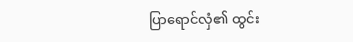ပြာရောင်လှံ၏ ထွင်း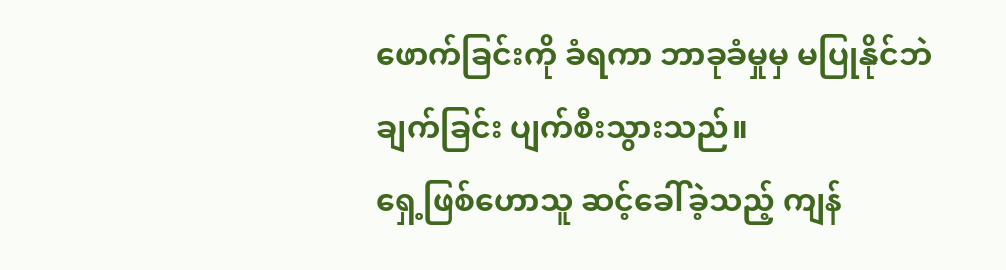ဖောက်ခြင်းကို ခံရကာ ဘာခုခံမှုမှ မပြုနိုင်ဘဲ ချက်ခြင်း ပျက်စီးသွားသည်။
ရှေ့ဖြစ်ဟောသူ ဆင့်ခေါ်ခဲ့သည့် ကျန်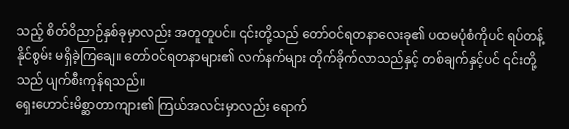သည့် စိတ်ဝိညာဉ်နှစ်ခုမှာလည်း အတူတူပင်။ ၎င်းတို့သည် တော်ဝင်ရတနာလေးခု၏ ပထမပုံစံကိုပင် ရပ်တန့်နိုင်စွမ်း မရှိခဲ့ကြချေ။ တော်ဝင်ရတနာများ၏ လက်နက်များ တိုက်ခိုက်လာသည်နှင့် တစ်ချက်နှင့်ပင် ၎င်းတို့သည် ပျက်စီးကုန်ရသည်။
ရှေးဟောင်းမိစ္ဆာတာကျား၏ ကြယ်အလင်းမှာလည်း ရောက်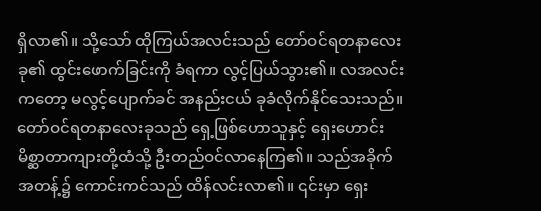ရှိလာ၏။ သို့သော် ထိုကြယ်အလင်းသည် တော်ဝင်ရတနာလေးခု၏ ထွင်းဖောက်ခြင်းကို ခံရကာ လွင့်ပြယ်သွား၏။ လအလင်းကတော့ မလွင့်ပျောက်ခင် အနည်းငယ် ခုခံလိုက်နိုင်သေးသည်။
တော်ဝင်ရတနာလေးခုသည် ရှေ့ဖြစ်ဟောသူနှင့် ရှေးဟောင်းမိစ္ဆာတာကျားတို့ထံသို့ ဦးတည်ဝင်လာနေကြ၏။ သည်အခိုက်အတန့်၌ ကောင်းကင်သည် ထိန်လင်းလာ၏။ ၎င်းမှာ ရှေး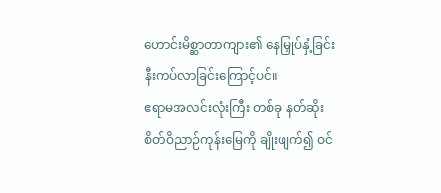ဟောင်းမိစ္ဆာတာကျား၏ နေမြှုပ်နှံ့ခြင်း နီးကပ်လာခြင်းကြောင့်ပင်။
ဧရာမအလင်းလုံးကြီး တစ်ခု နတ်ဆိုးစိတ်ဝိညာဉ်ကုန်းမြေကို ချိုးဖျက်၍ ဝင်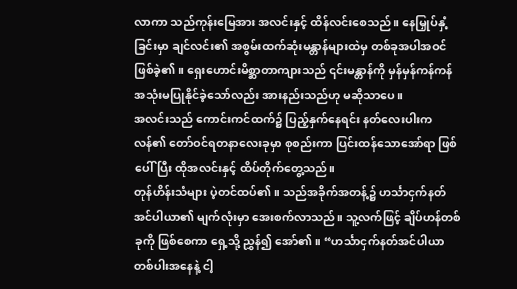လာကာ သည်ကုန်းမြေအား အလင်းနှင့် ထိန်လင်းစေသည်။ နေမြှုပ်နှံ့ခြင်းမှာ ချင်လင်း၏ အစွမ်းထက်ဆုံးမန္တာန်များထဲမှ တစ်ခုအပါအဝင် ဖြစ်ခဲ့၏။ ရှေးဟောင်းမိစ္ဆာတာကျားသည် ၎င်းမန္တာန်ကို မှန်မှန်ကန်ကန် အသုံးမပြုနိုင်ခဲ့သော်လည်း အားနည်းသည်ဟု မဆိုသာပေ။
အလင်းသည် ကောင်းကင်ထက်၌ ပြည့်နှက်နေရင်း နတ်လေးပါးကလန်၏ တော်ဝင်ရတနာလေးခုမှာ စုစည်းကာ ပြင်းထန်သောအော်ရာ ဖြစ်ပေါ်ပြီး ထိုအလင်းနှင့် ထိပ်တိုက်တွေ့သည်။
တုန်ဟိန်းသံများ ပဲ့တင်ထပ်၏။ သည်အခိုက်အတန့်၌ ဟင်္သာငှက်နတ်အင်ပါယာ၏ မျက်လုံးမှာ အေးစက်လာသည်။ သူ့လက်ဖြင့် ချိပ်ဟန်တစ်ခုကို ဖြစ်စေကာ ရှေ့သို့ ညွှန်၍ အော်၏။ “ဟင်္သာငှက်နတ်အင်ပါယာ တစ်ပါးအနေနဲ့ ငါ့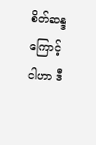စိတ်ဆန္ဒကြောင့် ငါဟာ ဒီ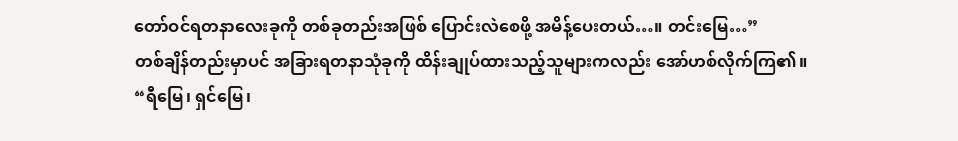တော်ဝင်ရတနာလေးခုကို တစ်ခုတည်းအဖြစ် ပြောင်းလဲစေဖို့ အမိန့်ပေးတယ်…။ တင်းမြေ…”
တစ်ချိန်တည်းမှာပင် အခြားရတနာသုံခုကို ထိန်းချုပ်ထားသည့်သူများကလည်း အော်ဟစ်လိုက်ကြ၏။
“ရီမြေ၊ ရှင်မြေ၊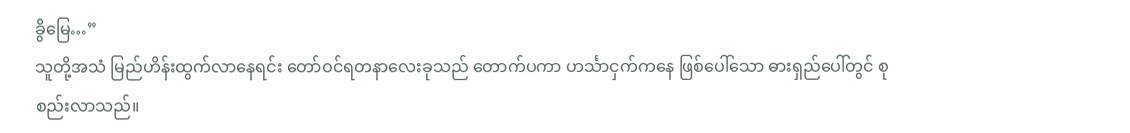ခွိမြေ…”
သူတို့အသံ မြည်ဟိန်းထွက်လာနေရင်း တော်ဝင်ရတနာလေးခုသည် တောက်ပကာ ဟင်္သာငှက်ကနေ ဖြစ်ပေါ်သော ဓားရှည်ပေါ်တွင် စုစည်းလာသည်။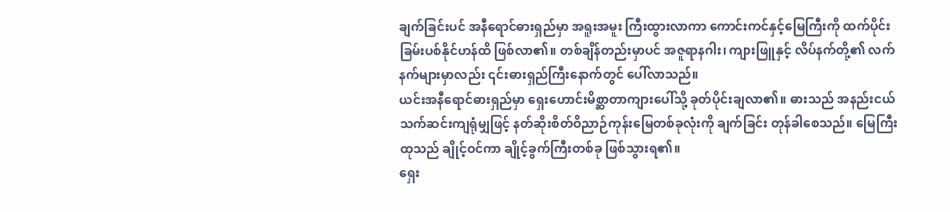ချက်ခြင်းပင် အနီရောင်ဓားရှည်မှာ အရူးအမူး ကြီးထွားလာကာ ကောင်းကင်နှင့်မြေကြီးကို ထက်ပိုင်းခြမ်းပစ်နိုင်ဟန်ထိ ဖြစ်လာ၏။ တစ်ချိန်တည်းမှာပင် အဇူရာနဂါး၊ ကျားဖြူနှင့် လိပ်နက်တို့၏ လက်နက်များမှာလည်း ၎င်းဓားရှည်ကြီးနောက်တွင် ပေါ်လာသည်။
ယင်းအနီရောင်ဓားရှည်မှာ ရှေးဟောင်းမိစ္ဆာတာကျားပေါ်သို့ ခုတ်ပိုင်းချလာ၏။ ဓားသည် အနည်းငယ် သက်ဆင်းကျရုံမျှဖြင့် နတ်ဆိုးစိတ်ဝိညာဉ်ကုန်းမြေတစ်ခုလုံးကို ချက်ခြင်း တုန်ခါစေသည်။ မြေကြီးထုသည် ချိုင့်ဝင်ကာ ချိုင့်ခွက်ကြီးတစ်ခု ဖြစ်သွားရ၏။
ရှေး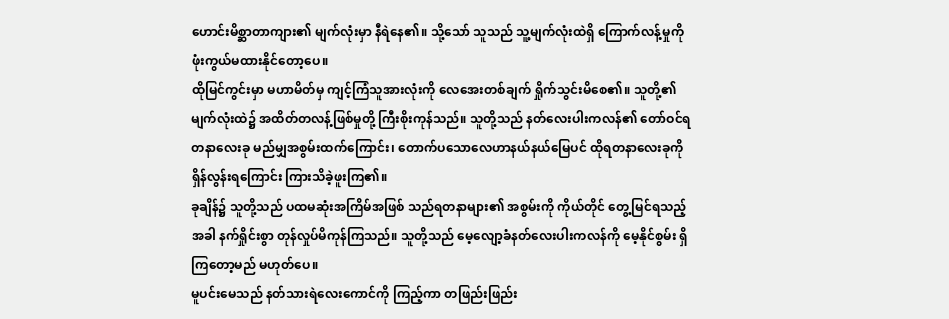ဟောင်းမိစ္ဆာတာကျား၏ မျက်လုံးမှာ နီရဲနေ၏။ သို့သော် သူသည် သူ့မျက်လုံးထဲရှိ ကြောက်လန့်မှုကို ဖုံးကွယ်မထားနိုင်တော့ပေ။
ထိုမြင်ကွင်းမှာ မဟာမိတ်မှ ကျင့်ကြံသူအားလုံးကို လေအေးတစ်ချက် ရှိုက်သွင်းမိစေ၏။ သူတို့၏ မျက်လုံးထဲ၌ အထိတ်တလန့်ဖြစ်မှုတို့ ကြီးစိုးကုန်သည်။ သူတို့သည် နတ်လေးပါးကလန်၏ တော်ဝင်ရတနာလေးခု မည်မျှအစွမ်းထက်ကြောင်း၊ တောက်ပသောလေဟာနယ်နယ်မြေပင် ထိုရတနာလေးခုကို ရှိန်လွန်းရကြောင်း ကြားသိခဲ့ဖူးကြ၏။
ခုချိန်၌ သူတို့သည် ပထမဆုံးအကြိမ်အဖြစ် သည်ရတနာများ၏ အစွမ်းကို ကိုယ်တိုင် တွေ့မြင်ရသည့်အခါ နက်ရှိုင်းစွာ တုန်လှုပ်မိကုန်ကြသည်။ သူတို့သည် မေ့လျော့ခံနတ်လေးပါးကလန်ကို မေ့နိုင်စွမ်း ရှိကြတော့မည် မဟုတ်ပေ။
မူပင်းမေသည် နတ်သားရဲလေးကောင်ကို ကြည့်ကာ တဖြည်းဖြည်း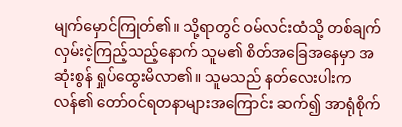မျက်မှောင်ကြုတ်၏။ သို့ရာတွင် ဝမ်လင်းထံသို့ တစ်ချက်လှမ်းငဲ့ကြည့်သည့်နောက် သူမ၏ စိတ်အခြေအနေမှာ အဆုံးစွန် ရှုပ်ထွေးမိလာ၏။ သူမသည် နတ်လေးပါးကလန်၏ တော်ဝင်ရတနာများအကြောင်း ဆက်၍ အာရုံစိုက်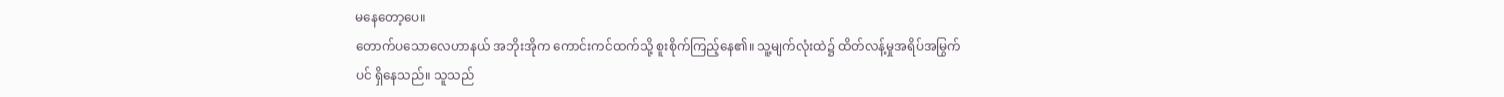မနေတော့ပေ။
တောက်ပသောလေဟာနယ် အဘိုးအိုက ကောင်းကင်ထက်သို့ စူးစိုက်ကြည့်နေ၏။ သူ့မျက်လုံးထဲ၌ ထိတ်လန့်မှုအရိပ်အမြွက်ပင် ရှိနေသည်။ သူသည်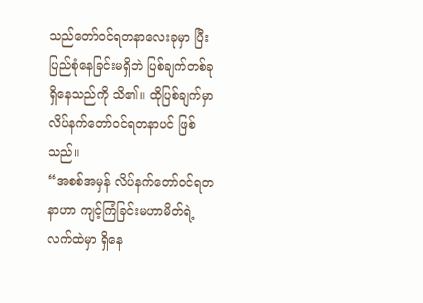သည်တော်ဝင်ရတနာလေးခုမှာ ပြီးပြည်စုံနေခြင်းမရှိဘဲ ပြစ်ချက်တစ်ခု ရှိနေသည်ကို သိ၏။ ထိုပြစ်ချက်မှာ လိပ်နက်တော်ဝင်ရတနာပင် ဖြစ်သည်။
“အစစ်အမှန် လိပ်နက်တော်ဝင်ရတနာဟာ ကျင့်ကြံခြင်းမဟာမိတ်ရဲ့ လက်ထဲမှာ ရှိနေ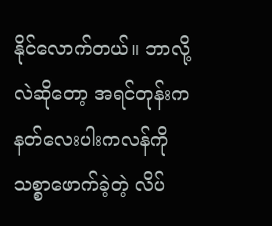နိုင်လောက်တယ်။ ဘာလို့လဲဆိုတော့ အရင်တုန်းက နတ်လေးပါးကလန်ကို သစ္စာဖောက်ခဲ့တဲ့ လိပ်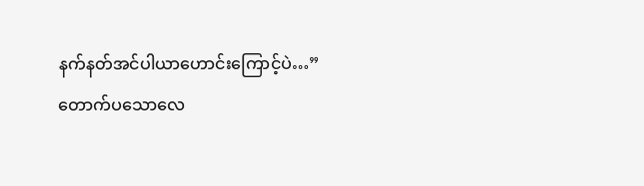နက်နတ်အင်ပါယာဟောင်းကြောင့်ပဲ…”
တောက်ပသောလေ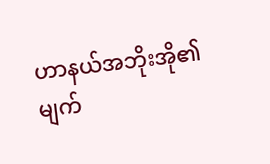ဟာနယ်အဘိုးအို၏ မျက်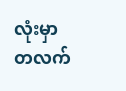လုံးမှာ တလက်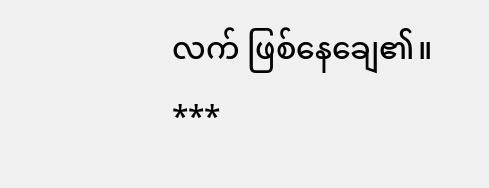လက် ဖြစ်နေချေ၏။
***